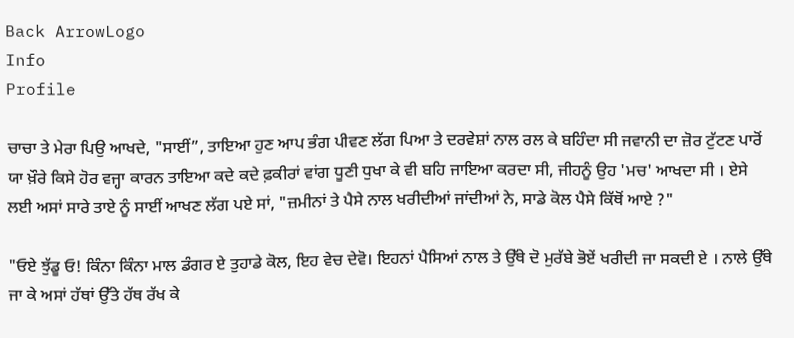Back ArrowLogo
Info
Profile

ਚਾਚਾ ਤੇ ਮੇਰਾ ਪਿਉ ਆਖਦੇ, "ਸਾਈਂ”, ਤਾਇਆ ਹੁਣ ਆਪ ਭੰਗ ਪੀਵਣ ਲੱਗ ਪਿਆ ਤੇ ਦਰਵੇਸ਼ਾਂ ਨਾਲ ਰਲ ਕੇ ਬਹਿੰਦਾ ਸੀ ਜਵਾਨੀ ਦਾ ਜ਼ੋਰ ਟੁੱਟਣ ਪਾਰੋਂ ਯਾ ਖ਼ੌਰੇ ਕਿਸੇ ਹੋਰ ਵਜ੍ਹਾ ਕਾਰਨ ਤਾਇਆ ਕਦੇ ਕਦੇ ਫ਼ਕੀਰਾਂ ਵਾਂਗ ਧੂਣੀ ਧੁਖਾ ਕੇ ਵੀ ਬਹਿ ਜਾਇਆ ਕਰਦਾ ਸੀ, ਜੀਹਨੂੰ ਉਹ 'ਮਚ' ਆਖਦਾ ਸੀ । ਏਸੇ ਲਈ ਅਸਾਂ ਸਾਰੇ ਤਾਏ ਨੂੰ ਸਾਈਂ ਆਖਣ ਲੱਗ ਪਏ ਸਾਂ, "ਜ਼ਮੀਨਾਂ ਤੇ ਪੈਸੇ ਨਾਲ ਖਰੀਦੀਆਂ ਜਾਂਦੀਆਂ ਨੇ, ਸਾਡੇ ਕੋਲ ਪੈਸੇ ਕਿੱਥੋਂ ਆਏ ?"

"ਓਏ ਝੁੱਡੂ ਓ! ਕਿੰਨਾ ਕਿੰਨਾ ਮਾਲ ਡੰਗਰ ਏ ਤੁਹਾਡੇ ਕੋਲ, ਇਹ ਵੇਚ ਦੇਵੋ। ਇਹਨਾਂ ਪੈਸਿਆਂ ਨਾਲ ਤੇ ਉੱਥੇ ਦੋ ਮੁਰੱਬੇ ਭੋਏਂ ਖਰੀਦੀ ਜਾ ਸਕਦੀ ਏ । ਨਾਲੇ ਉੱਥੇ ਜਾ ਕੇ ਅਸਾਂ ਹੱਥਾਂ ਉੱਤੇ ਹੱਥ ਰੱਖ ਕੇ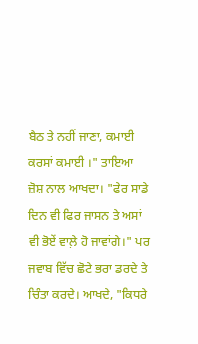ਬੈਠ ਤੇ ਨਹੀਂ ਜਾਣਾ, ਕਮਾਈ ਕਰਸਾਂ ਕਮਾਈ ।" ਤਾਇਆ ਜ਼ੋਸ਼ ਨਾਲ ਆਖਦਾ। "ਫੇਰ ਸਾਡੇ ਦਿਨ ਵੀ ਫਿਰ ਜਾਸਨ ਤੇ ਅਸਾਂ ਵੀ ਭੋਏਂ ਵਾਲ਼ੇ ਹੋ ਜਾਵਾਂਗੇ।" ਪਰ ਜਵਾਬ ਵਿੱਚ ਛੋਟੇ ਭਰਾ ਡਰਦੇ ਤੇ ਚਿੰਤਾ ਕਰਦੇ। ਆਖਦੇ, "ਕਿਧਰੇ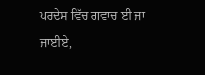ਪਰਦੇਸ ਵਿੱਚ ਗਵਾਚ ਈ ਜਾ ਜਾਈਏ,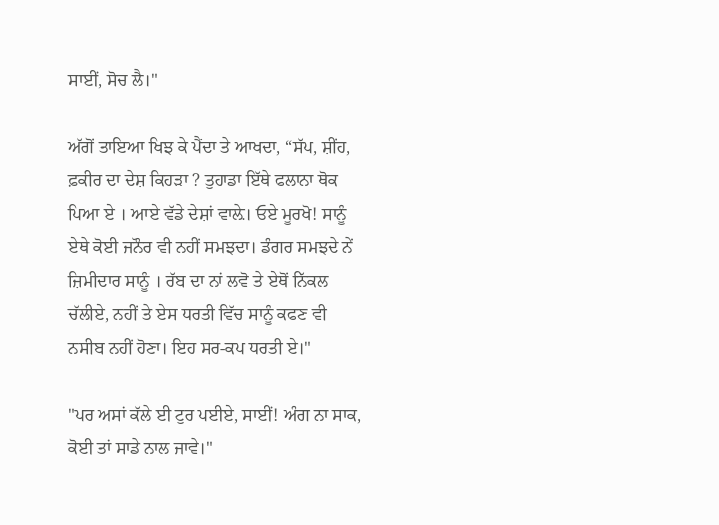ਸਾਈਂ, ਸੋਚ ਲੈ।"

ਅੱਗੋਂ ਤਾਇਆ ਖਿਝ ਕੇ ਪੈਂਦਾ ਤੇ ਆਖਦਾ, “ਸੱਪ, ਸ਼ੀਂਹ, ਫ਼ਕੀਰ ਦਾ ਦੇਸ਼ ਕਿਹੜਾ ? ਤੁਹਾਡਾ ਇੱਥੇ ਫਲਾਨਾ ਥੋਕ ਪਿਆ ਏ । ਆਏ ਵੱਡੇ ਦੇਸ਼ਾਂ ਵਾਲ਼ੇ। ਓਏ ਮੂਰਖੋ! ਸਾਨੂੰ ਏਥੇ ਕੋਈ ਜਨੌਰ ਵੀ ਨਹੀਂ ਸਮਝਦਾ। ਡੰਗਰ ਸਮਝਦੇ ਨੇਂ ਜ਼ਿਮੀਦਾਰ ਸਾਨੂੰ । ਰੱਬ ਦਾ ਨਾਂ ਲਵੋ ਤੇ ਏਥੋਂ ਨਿੱਕਲ ਚੱਲੀਏ, ਨਹੀਂ ਤੇ ਏਸ ਧਰਤੀ ਵਿੱਚ ਸਾਨੂੰ ਕਫਣ ਵੀ ਨਸੀਬ ਨਹੀਂ ਹੋਣਾ। ਇਹ ਸਰ-ਕਪ ਧਰਤੀ ਏ।"

"ਪਰ ਅਸਾਂ ਕੱਲੇ ਈ ਟੁਰ ਪਈਏ, ਸਾਈਂ! ਅੰਗ ਨਾ ਸਾਕ, ਕੋਈ ਤਾਂ ਸਾਡੇ ਨਾਲ ਜਾਵੇ।"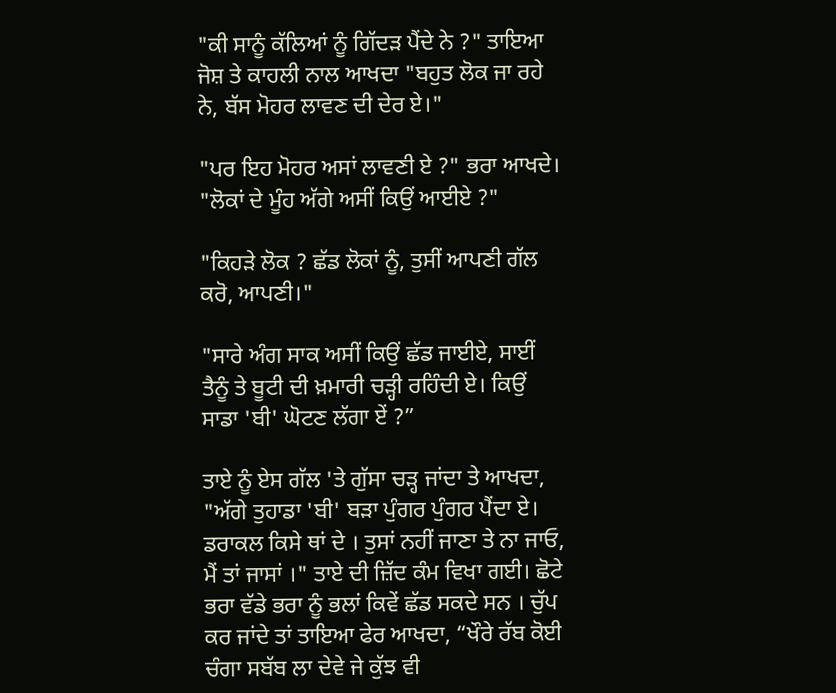"ਕੀ ਸਾਨੂੰ ਕੱਲਿਆਂ ਨੂੰ ਗਿੱਦੜ ਪੈਂਦੇ ਨੇ ?" ਤਾਇਆ ਜੋਸ਼ ਤੇ ਕਾਹਲੀ ਨਾਲ ਆਖਦਾ "ਬਹੁਤ ਲੋਕ ਜਾ ਰਹੇ ਨੇ, ਬੱਸ ਮੋਹਰ ਲਾਵਣ ਦੀ ਦੇਰ ਏ।"

"ਪਰ ਇਹ ਮੋਹਰ ਅਸਾਂ ਲਾਵਣੀ ਏ ?" ਭਰਾ ਆਖਦੇ। "ਲੋਕਾਂ ਦੇ ਮੂੰਹ ਅੱਗੇ ਅਸੀਂ ਕਿਉਂ ਆਈਏ ?"

"ਕਿਹੜੇ ਲੋਕ ? ਛੱਡ ਲੋਕਾਂ ਨੂੰ, ਤੁਸੀਂ ਆਪਣੀ ਗੱਲ ਕਰੋ, ਆਪਣੀ।"

"ਸਾਰੇ ਅੰਗ ਸਾਕ ਅਸੀਂ ਕਿਉਂ ਛੱਡ ਜਾਈਏ, ਸਾਈਂ ਤੈਨੂੰ ਤੇ ਬੂਟੀ ਦੀ ਖ਼ਮਾਰੀ ਚੜ੍ਹੀ ਰਹਿੰਦੀ ਏ। ਕਿਉਂ ਸਾਡਾ 'ਬੀ' ਘੋਟਣ ਲੱਗਾ ਏਂ ?”

ਤਾਏ ਨੂੰ ਏਸ ਗੱਲ 'ਤੇ ਗੁੱਸਾ ਚੜ੍ਹ ਜਾਂਦਾ ਤੇ ਆਖਦਾ, "ਅੱਗੇ ਤੁਹਾਡਾ 'ਬੀ' ਬੜਾ ਪੁੰਗਰ ਪੁੰਗਰ ਪੈਂਦਾ ਏ। ਡਰਾਕਲ ਕਿਸੇ ਥਾਂ ਦੇ । ਤੁਸਾਂ ਨਹੀਂ ਜਾਣਾ ਤੇ ਨਾ ਜਾਓ, ਮੈਂ ਤਾਂ ਜਾਸਾਂ ।" ਤਾਏ ਦੀ ਜ਼ਿੱਦ ਕੰਮ ਵਿਖਾ ਗਈ। ਛੋਟੇ ਭਰਾ ਵੱਡੇ ਭਰਾ ਨੂੰ ਭਲਾਂ ਕਿਵੇਂ ਛੱਡ ਸਕਦੇ ਸਨ । ਚੁੱਪ ਕਰ ਜਾਂਦੇ ਤਾਂ ਤਾਇਆ ਫੇਰ ਆਖਦਾ, “ਖੌਰੇ ਰੱਬ ਕੋਈ ਚੰਗਾ ਸਬੱਬ ਲਾ ਦੇਵੇ ਜੇ ਕੁੱਝ ਵੀ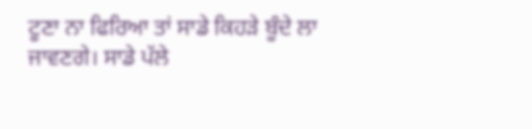ਟੂਣਾ ਨਾ ਫਿਰਿਆ ਤਾਂ ਸਾਡੇ ਕਿਹੜੇ ਬੂੰਦੇ ਲਾ ਜਾਵਣਗੇ। ਸਾਡੇ ਪੱਲੇ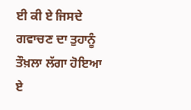ਈ ਕੀ ਏ ਜਿਸਦੇ ਗਵਾਚਣ ਦਾ ਤੁਹਾਨੂੰ ਤੌਖ਼ਲਾ ਲੱਗਾ ਹੋਇਆ ਏ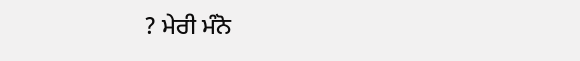? ਮੇਰੀ ਮੰਨੋ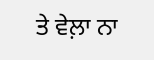ਤੇ ਵੇਲ਼ਾ ਨਾ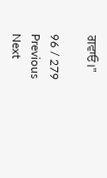ਗਵਾਓ।"

96 / 279
Previous
Next